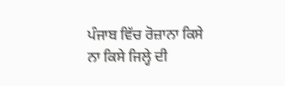ਪੰਜਾਬ ਵਿੱਚ ਰੋਜ਼ਾਨਾ ਕਿਸੇ ਨਾ ਕਿਸੇ ਜਿਲ੍ਹੇ ਦੀ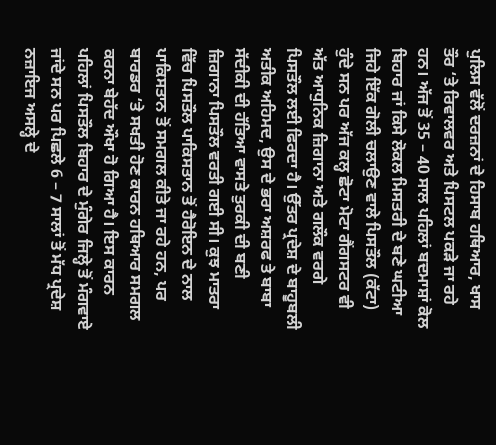ਪੁਲਿਸ ਵੱਲੋਂ ਦਰਜ਼ਨਾਂ ਦੇ ਹਿਸਾਬ ਹਥਿਆਰ, ਖਾਸ ਤੌਰ ‘ਤੇ ਰਿਵਾਲਵਰ ਅਤੇ ਪਿਸਟਲ ਪਕੜੇ ਜਾ ਰਹੇ ਹਨ। ਅੱਜ ਤੋਂ 35 – 40 ਸਾਲ ਪਹਿਲਾਂ ਬਦਮਾਸ਼ਾਂ ਕੋਲ ਬਿਹਾਰ ਜਾਂ ਕਿਸੇ ਲੋਕਲ ਮਿਸਤਰੀ ਦੇ ਬਣੇ ਘਟੀਆ ਜਿਹੇ ਇੱਕ ਗੋਲੀ ਚਲਾਉਣ ਵਾਲੇ ਪਿਸਤੌਲ (ਕੱਟਾ) ਹੁੰਦੇ ਸਨ ਪਰ ਅੱਜ ਕਲ੍ਹ ਛੋਟਾ ਮੋਟਾ ਗੈਂਗਸਟਰ ਵੀ ਅੱਤ ਆਧੁਨਿਕ ਜ਼ਿਗਾਨਾ ਅਤੇ ਗਲੌਕ ਵਰਗੇ ਪਿਸਤੌਲ ਲਈ ਫਿਰਦਾ ਹੈ। ਉੱਤਰ ਪ੍ਰਦੇਸ਼ ਦੇ ਬਾਹੂਬਲੀ ਅਤੀਕ ਅਹਿਮਦ, ਉਸ ਦੇ ਭਰਾ ਅਸ਼ਰਫ ਤੇ ਬਾਬਾ ਸੱਦੀਕੀ ਦੀ ਹੱਤਿਆ ਵਾਸਤੇ ਤੁਰਕੀ ਦੀ ਬਣੀ ਜ਼ਿਗਾਨਾ ਪਿਸਤੌਲ ਵਰਤੀ ਗਈ ਸੀ। ਕੁਝ ਮਾਤਰਾ ਵਿੱਚ ਪਿਸਤੌਲ ਪਾਕਿਸਤਾਨ ਤੋਂ ਹੈਰੋਇਨ ਦੇ ਨਾਲ ਪਾਕਿਸਤਾਨ ਤੋਂ ਸਮਗਲ ਕੀਤੇ ਜਾ ਰਹੇ ਹਨ, ਪਰ ਬਾਰਡਰ ‘ਤੇ ਸਖਤੀ ਹੋਣ ਕਾਰਨ ਹਥਿਆਰ ਸਮਗਲ ਕਰਨਾ ਬੇਹੱਦ ਔਖਾ ਹੋ ਗਿਆ ਹੈ। ਇਸ ਕਾਰਨ ਪਹਿਲਾਂ ਪਿਸਤੌਲ ਬਿਹਾਰ ਦੇ ਮੁੰਗੇਰ ਜਿਲ੍ਹੇ ਤੋਂ ਮੰਗਵਾਏ ਜਾਂਦੇ ਸਨ ਪਰ ਪਿਛਲੇ 6 – 7 ਸਾਲਾਂ ਤੋਂ ਮੱਧ ਪ੍ਰਦੇਸ਼ ਨਜ਼ਾਇਜ ਅਸਲ੍ਹੇ ਦੇ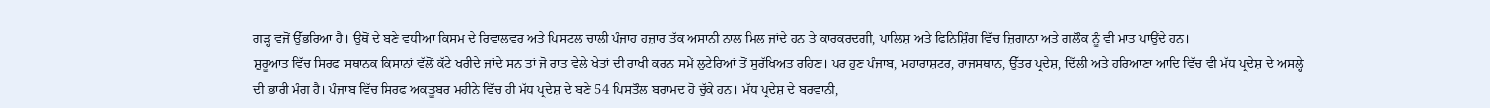ਗੜ੍ਹ ਵਜੋਂ ਉੱਭਰਿਆ ਹੈ। ਉਥੋਂ ਦੇ ਬਣੇ ਵਧੀਆ ਕਿਸਮ ਦੇ ਰਿਵਾਲਵਰ ਅਤੇ ਪਿਸਟਲ ਚਾਲੀ ਪੰਜਾਹ ਹਜ਼ਾਰ ਤੱਕ ਅਸਾਨੀ ਨਾਲ ਮਿਲ ਜਾਂਦੇ ਹਨ ਤੇ ਕਾਰਕਰਦਗੀ, ਪਾਲਿਸ਼ ਅਤੇ ਫਿਨਿਸ਼ਿੰਗ ਵਿੱਚ ਜ਼ਿਗਾਨਾ ਅਤੇ ਗਲੌਕ ਨੂੰ ਵੀ ਮਾਤ ਪਾਉਂਦੇ ਹਨ।
ਸ਼ੁਰੂਆਤ ਵਿੱਚ ਸਿਰਫ ਸਥਾਨਕ ਕਿਸਾਨਾਂ ਵੱਲੋਂ ਕੱਟੇ ਖਰੀਦੇ ਜਾਂਦੇ ਸਨ ਤਾਂ ਜੋ ਰਾਤ ਵੇਲੇ ਖੇਤਾਂ ਦੀ ਰਾਖੀ ਕਰਨ ਸਮੇਂ ਲੁਟੇਰਿਆਂ ਤੋਂ ਸੁਰੱਖਿਅਤ ਰਹਿਣ। ਪਰ ਹੁਣ ਪੰਜਾਬ, ਮਹਾਰਾਸ਼ਟਰ, ਰਾਜਸਥਾਨ, ਉੱਤਰ ਪ੍ਰਦੇਸ਼, ਦਿੱਲੀ ਅਤੇ ਹਰਿਆਣਾ ਆਦਿ ਵਿੱਚ ਵੀ ਮੱਧ ਪ੍ਰਦੇਸ਼ ਦੇ ਅਸਲ੍ਹੇ ਦੀ ਭਾਰੀ ਮੰਗ ਹੈ। ਪੰਜਾਬ ਵਿੱਚ ਸਿਰਫ ਅਕਤੂਬਰ ਮਹੀਨੇ ਵਿੱਚ ਹੀ ਮੱਧ ਪ੍ਰਦੇਸ਼ ਦੇ ਬਣੇ 54 ਪਿਸਤੌਲ ਬਰਾਮਦ ਹੋ ਚੁੱਕੇ ਹਨ। ਮੱਧ ਪ੍ਰਦੇਸ਼ ਦੇ ਬਰਵਾਨੀ,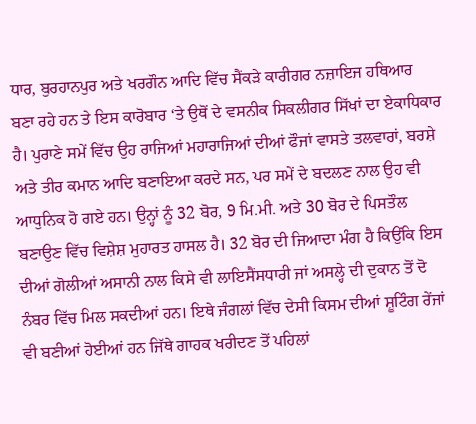ਧਾਰ, ਬੁਰਹਾਨਪੁਰ ਅਤੇ ਖਰਗੌਨ ਆਦਿ ਵਿੱਚ ਸੈਂਕੜੇ ਕਾਰੀਗਰ ਨਜ਼ਾਇਜ ਹਥਿਆਰ ਬਣਾ ਰਹੇ ਹਨ ਤੇ ਇਸ ਕਾਰੋਬਾਰ ‘ਤੇ ਉਥੋਂ ਦੇ ਵਸਨੀਕ ਸਿਕਲੀਗਰ ਸਿੱਖਾਂ ਦਾ ਏਕਾਧਿਕਾਰ ਹੈ। ਪੁਰਾਣੇ ਸਮੇਂ ਵਿੱਚ ਉਹ ਰਾਜਿਆਂ ਮਹਾਰਾਜਿਆਂ ਦੀਆਂ ਫੌਜਾਂ ਵਾਸਤੇ ਤਲਵਾਰਾਂ, ਬਰਸ਼ੇ ਅਤੇ ਤੀਰ ਕਮਾਨ ਆਦਿ ਬਣਾਇਆ ਕਰਦੇ ਸਨ, ਪਰ ਸਮੇਂ ਦੇ ਬਦਲਣ ਨਾਲ ਉਹ ਵੀ ਆਧੁਨਿਕ ਹੋ ਗਏ ਹਨ। ਉਨ੍ਹਾਂ ਨੂੰ 32 ਬੋਰ, 9 ਮਿ.ਮੀ. ਅਤੇ 30 ਬੋਰ ਦੇ ਪਿਸਤੌਲ ਬਣਾਉਣ ਵਿੱਚ ਵਿਸ਼ੇਸ਼ ਮੁਹਾਰਤ ਹਾਸਲ ਹੈ। 32 ਬੋਰ ਦੀ ਜਿਆਦਾ ਮੰਗ ਹੈ ਕਿਉਂਕਿ ਇਸ ਦੀਆਂ ਗੋਲੀਆਂ ਅਸਾਨੀ ਨਾਲ ਕਿਸੇ ਵੀ ਲਾਇਸੈਂਸਧਾਰੀ ਜਾਂ ਅਸਲ੍ਹੇ ਦੀ ਦੁਕਾਨ ਤੋਂ ਦੋ ਨੰਬਰ ਵਿੱਚ ਮਿਲ ਸਕਦੀਆਂ ਹਨ। ਇਥੇ ਜੰਗਲਾਂ ਵਿੱਚ ਦੇਸੀ ਕਿਸਮ ਦੀਆਂ ਸ਼ੂਟਿੰਗ ਰੇਂਜਾਂ ਵੀ ਬਣੀਆਂ ਹੋਈਆਂ ਹਨ ਜਿੱਥੇ ਗਾਹਕ ਖਰੀਦਣ ਤੋਂ ਪਹਿਲਾਂ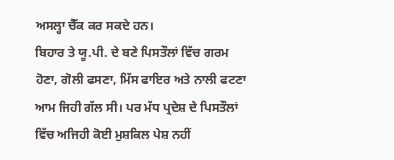ਅਸਲ੍ਹਾ ਚੈੱਕ ਕਰ ਸਕਦੇ ਹਨ।
ਬਿਹਾਰ ਤੇ ਯੂ.ਪੀ. ਦੇ ਬਣੇ ਪਿਸਤੌਲਾਂ ਵਿੱਚ ਗਰਮ ਹੋਣਾ, ਗੋਲੀ ਫਸਣਾ, ਮਿੱਸ ਫਾਇਰ ਅਤੇ ਨਾਲੀ ਫਟਣਾ ਆਮ ਜਿਹੀ ਗੱਲ ਸੀ। ਪਰ ਮੱਧ ਪ੍ਰਦੇਸ਼ ਦੇ ਪਿਸਤੌਲਾਂ ਵਿੱਚ ਅਜਿਹੀ ਕੋਈ ਮੁਸ਼ਕਿਲ ਪੇਸ਼ ਨਹੀਂ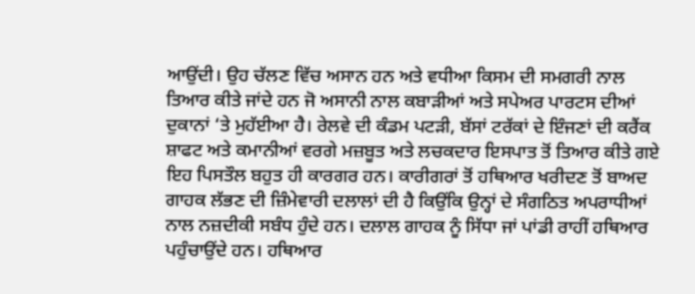ਆਉਂਦੀ। ਉਹ ਚੱਲਣ ਵਿੱਚ ਅਸਾਨ ਹਨ ਅਤੇ ਵਧੀਆ ਕਿਸਮ ਦੀ ਸਮਗਰੀ ਨਾਲ ਤਿਆਰ ਕੀਤੇ ਜਾਂਦੇ ਹਨ ਜੋ ਅਸਾਨੀ ਨਾਲ ਕਬਾੜੀਆਂ ਅਤੇ ਸਪੇਅਰ ਪਾਰਟਸ ਦੀਆਂ ਦੁਕਾਨਾਂ ‘ਤੇ ਮੁਹੱਈਆ ਹੈ। ਰੇਲਵੇ ਦੀ ਕੰਡਮ ਪਟੜੀ, ਬੱਸਾਂ ਟਰੱਕਾਂ ਦੇ ਇੰਜਣਾਂ ਦੀ ਕਰੈਂਕ ਸ਼ਾਫਟ ਅਤੇ ਕਮਾਨੀਆਂ ਵਰਗੇ ਮਜ਼ਬੂਤ ਅਤੇ ਲਚਕਦਾਰ ਇਸਪਾਤ ਤੋਂ ਤਿਆਰ ਕੀਤੇ ਗਏ ਇਹ ਪਿਸਤੌਲ ਬਹੁਤ ਹੀ ਕਾਰਗਰ ਹਨ। ਕਾਰੀਗਰਾਂ ਤੋਂ ਹਥਿਆਰ ਖਰੀਦਣ ਤੋਂ ਬਾਅਦ ਗਾਹਕ ਲੱਭਣ ਦੀ ਜ਼ਿੰਮੇਵਾਰੀ ਦਲਾਲਾਂ ਦੀ ਹੈ ਕਿਉਂਕਿ ਉਨ੍ਹਾਂ ਦੇ ਸੰਗਠਿਤ ਅਪਰਾਧੀਆਂ ਨਾਲ ਨਜ਼ਦੀਕੀ ਸਬੰਧ ਹੁੰਦੇ ਹਨ। ਦਲਾਲ ਗਾਹਕ ਨੂੰ ਸਿੱਧਾ ਜਾਂ ਪਾਂਡੀ ਰਾਹੀਂ ਹਥਿਆਰ ਪਹੁੰਚਾਉਂਦੇ ਹਨ। ਹਥਿਆਰ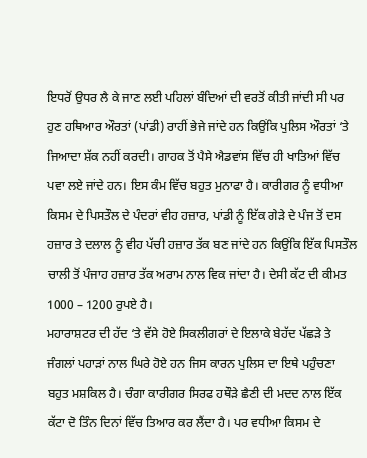ਇਧਰੋਂ ਉਧਰ ਲੈ ਕੇ ਜਾਣ ਲਈ ਪਹਿਲਾਂ ਬੰਦਿਆਂ ਦੀ ਵਰਤੋਂ ਕੀਤੀ ਜਾਂਦੀ ਸੀ ਪਰ ਹੁਣ ਹਥਿਆਰ ਔਰਤਾਂ (ਪਾਂਡੀ) ਰਾਹੀਂ ਭੇਜੇ ਜਾਂਦੇ ਹਨ ਕਿਉਂਕਿ ਪੁਲਿਸ ਔਰਤਾਂ ‘ਤੇ ਜਿਆਦਾ ਸ਼ੱਕ ਨਹੀਂ ਕਰਦੀ। ਗਾਹਕ ਤੋਂ ਪੈਸੇ ਐਡਵਾਂਸ ਵਿੱਚ ਹੀ ਖਾਤਿਆਂ ਵਿੱਚ ਪਵਾ ਲਏ ਜਾਂਦੇ ਹਨ। ਇਸ ਕੰਮ ਵਿੱਚ ਬਹੁਤ ਮੁਨਾਫਾ ਹੈ। ਕਾਰੀਗਰ ਨੂੰ ਵਧੀਆ ਕਿਸਮ ਦੇ ਪਿਸਤੌਲ ਦੇ ਪੰਦਰਾਂ ਵੀਹ ਹਜ਼ਾਰ, ਪਾਂਡੀ ਨੂੰ ਇੱਕ ਗੇੜੇ ਦੇ ਪੰਜ ਤੋਂ ਦਸ ਹਜ਼ਾਰ ਤੇ ਦਲਾਲ ਨੂੰ ਵੀਹ ਪੱਚੀ ਹਜ਼ਾਰ ਤੱਕ ਬਣ ਜਾਂਦੇ ਹਨ ਕਿਉਂਕਿ ਇੱਕ ਪਿਸਤੌਲ ਚਾਲੀ ਤੋਂ ਪੰਜਾਹ ਹਜ਼ਾਰ ਤੱਕ ਅਰਾਮ ਨਾਲ ਵਿਕ ਜਾਂਦਾ ਹੈ। ਦੇਸੀ ਕੱਟ ਦੀ ਕੀਮਤ 1000 – 1200 ਰੁਪਏ ਹੈ।
ਮਹਾਰਾਸ਼ਟਰ ਦੀ ਹੱਦ ‘ਤੇ ਵੱਸੇ ਹੋਏ ਸਿਕਲੀਗਰਾਂ ਦੇ ਇਲਾਕੇ ਬੇਹੱਦ ਪੱਛੜੇ ਤੇ ਜੰਗਲਾਂ ਪਹਾੜਾਂ ਨਾਲ ਘਿਰੇ ਹੋਏ ਹਨ ਜਿਸ ਕਾਰਨ ਪੁਲਿਸ ਦਾ ਇਥੇ ਪਹੁੰਚਣਾ ਬਹੁਤ ਮਸ਼ਕਿਲ ਹੈ। ਚੰਗਾ ਕਾਰੀਗਰ ਸਿਰਫ ਹਥੌੜੇ ਛੈਣੀ ਦੀ ਮਦਦ ਨਾਲ ਇੱਕ ਕੱਟਾ ਦੋ ਤਿੰਨ ਦਿਨਾਂ ਵਿੱਚ ਤਿਆਰ ਕਰ ਲੈਂਦਾ ਹੈ। ਪਰ ਵਧੀਆ ਕਿਸਮ ਦੇ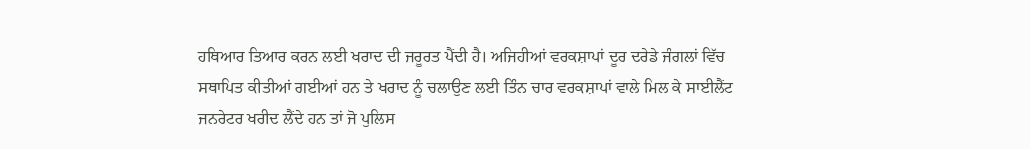ਹਥਿਆਰ ਤਿਆਰ ਕਰਨ ਲਈ ਖਰਾਦ ਦੀ ਜਰੂਰਤ ਪੈਂਦੀ ਹੈ। ਅਜਿਹੀਆਂ ਵਰਕਸ਼ਾਪਾਂ ਦੂਰ ਦਰੇਡੇ ਜੰਗਲਾਂ ਵਿੱਚ ਸਥਾਪਿਤ ਕੀਤੀਆਂ ਗਈਆਂ ਹਨ ਤੇ ਖਰਾਦ ਨੂੰ ਚਲਾਉਣ ਲਈ ਤਿੰਨ ਚਾਰ ਵਰਕਸ਼ਾਪਾਂ ਵਾਲੇ ਮਿਲ ਕੇ ਸਾਈਲੈਂਟ ਜਨਰੇਟਰ ਖਰੀਦ ਲੈਂਦੇ ਹਨ ਤਾਂ ਜੋ ਪੁਲਿਸ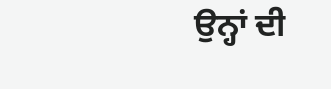ਉਨ੍ਹਾਂ ਦੀ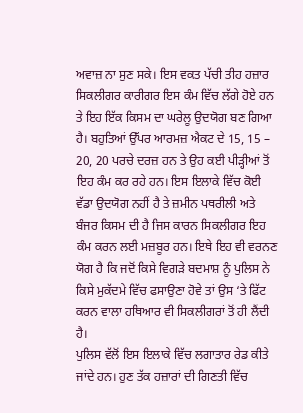ਅਵਾਜ਼ ਨਾ ਸੁਣ ਸਕੇ। ਇਸ ਵਕਤ ਪੱਚੀ ਤੀਹ ਹਜ਼ਾਰ ਸਿਕਲੀਗਰ ਕਾਰੀਗਰ ਇਸ ਕੰਮ ਵਿੱਚ ਲੱਗੇ ਹੋਏ ਹਨ ਤੇ ਇਹ ਇੱਕ ਕਿਸਮ ਦਾ ਘਰੇਲੂ ਉਦਯੋਗ ਬਣ ਗਿਆ ਹੈ। ਬਹੁਤਿਆਂ ਉੱਪਰ ਆਰਮਜ਼ ਐਕਟ ਦੇ 15, 15 – 20, 20 ਪਰਚੇ ਦਰਜ਼ ਹਨ ਤੇ ਉਹ ਕਈ ਪੀੜ੍ਹੀਆਂ ਤੋਂ ਇਹ ਕੰਮ ਕਰ ਰਹੇ ਹਨ। ਇਸ ਇਲਾਕੇ ਵਿੱਚ ਕੋਈ ਵੱਡਾ ਉਦਯੋਗ ਨਹੀਂ ਹੈ ਤੇ ਜ਼ਮੀਨ ਪਥਰੀਲੀ ਅਤੇ ਬੰਜਰ ਕਿਸਮ ਦੀ ਹੈ ਜਿਸ ਕਾਰਨ ਸਿਕਲੀਗਰ ਇਹ ਕੰਮ ਕਰਨ ਲਈ ਮਜ਼ਬੂਰ ਹਨ। ਇਥੇ ਇਹ ਵੀ ਵਰਨਣ ਯੋਗ ਹੈ ਕਿ ਜਦੋਂ ਕਿਸੇ ਵਿਗੜੇ ਬਦਮਾਸ਼ ਨੂੰ ਪੁਲਿਸ ਨੇ ਕਿਸੇ ਮੁਕੱਦਮੇ ਵਿੱਚ ਫਸਾਉਣਾ ਹੋਵੇ ਤਾਂ ਉਸ ‘ਤੇ ਫਿੱਟ ਕਰਨ ਵਾਲਾ ਹਥਿਆਰ ਵੀ ਸਿਕਲੀਗਰਾਂ ਤੋਂ ਹੀ ਲੈਂਦੀ ਹੈ।
ਪੁਲਿਸ ਵੱਲੋਂ ਇਸ ਇਲਾਕੇ ਵਿੱਚ ਲਗਾਤਾਰ ਰੇਡ ਕੀਤੇ ਜਾਂਦੇ ਹਨ। ਹੁਣ ਤੱਕ ਹਜ਼ਾਰਾਂ ਦੀ ਗਿਣਤੀ ਵਿੱਚ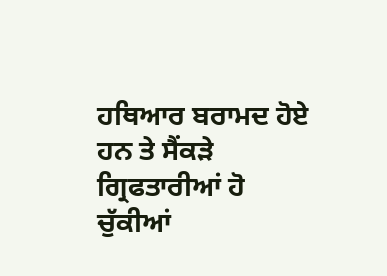ਹਥਿਆਰ ਬਰਾਮਦ ਹੋਏ ਹਨ ਤੇ ਸੈਂਕੜੇ ਗ੍ਰਿਫਤਾਰੀਆਂ ਹੋ ਚੁੱਕੀਆਂ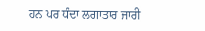ਹਨ ਪਰ ਧੰਦਾ ਲਗਾਤਾਰ ਜਾਰੀ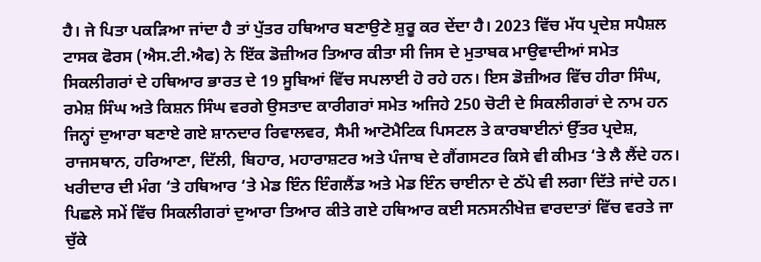ਹੈ। ਜੇ ਪਿਤਾ ਪਕੜਿਆ ਜਾਂਦਾ ਹੈ ਤਾਂ ਪੁੱਤਰ ਹਥਿਆਰ ਬਣਾਉਣੇ ਸ਼ੁਰੂ ਕਰ ਦੇਂਦਾ ਹੈ। 2023 ਵਿੱਚ ਮੱਧ ਪ੍ਰਦੇਸ਼ ਸਪੈਸ਼ਲ ਟਾਸਕ ਫੋਰਸ (ਐਸ.ਟੀ.ਐਫ) ਨੇ ਇੱਕ ਡੋਜ਼ੀਅਰ ਤਿਆਰ ਕੀਤਾ ਸੀ ਜਿਸ ਦੇ ਮੁਤਾਬਕ ਮਾਉਵਾਦੀਆਂ ਸਮੇਤ ਸਿਕਲੀਗਰਾਂ ਦੇ ਹਥਿਆਰ ਭਾਰਤ ਦੇ 19 ਸੂਬਿਆਂ ਵਿੱਚ ਸਪਲਾਈ ਹੋ ਰਹੇ ਹਨ। ਇਸ ਡੋਜ਼ੀਅਰ ਵਿੱਚ ਹੀਰਾ ਸਿੰਘ, ਰਮੇਸ਼ ਸਿੰਘ ਅਤੇ ਕਿਸ਼ਨ ਸਿੰਘ ਵਰਗੇ ਉਸਤਾਦ ਕਾਰੀਗਰਾਂ ਸਮੇਤ ਅਜਿਹੇ 250 ਚੋਟੀ ਦੇ ਸਿਕਲੀਗਰਾਂ ਦੇ ਨਾਮ ਹਨ ਜਿਨ੍ਹਾਂ ਦੁਆਰਾ ਬਣਾਏ ਗਏ ਸ਼ਾਨਦਾਰ ਰਿਵਾਲਵਰ, ਸੈਮੀ ਆਟੋਮੈਟਿਕ ਪਿਸਟਲ ਤੇ ਕਾਰਬਾਈਨਾਂ ਉੱਤਰ ਪ੍ਰਦੇਸ਼, ਰਾਜਸਥਾਨ, ਹਰਿਆਣਾ, ਦਿੱਲੀ, ਬਿਹਾਰ, ਮਹਾਰਾਸ਼ਟਰ ਅਤੇ ਪੰਜਾਬ ਦੇ ਗੈਂਗਸਟਰ ਕਿਸੇ ਵੀ ਕੀਮਤ ‘ਤੇ ਲੈ ਲੈਂਦੇ ਹਨ। ਖਰੀਦਾਰ ਦੀ ਮੰਗ ‘ਤੇ ਹਥਿਆਰ ‘ਤੇ ਮੇਡ ਇੰਨ ਇੰਗਲੈਂਡ ਅਤੇ ਮੇਡ ਇੰਨ ਚਾਈਨਾ ਦੇ ਠੱਪੇ ਵੀ ਲਗਾ ਦਿੱਤੇ ਜਾਂਦੇ ਹਨ।
ਪਿਛਲੇ ਸਮੇਂ ਵਿੱਚ ਸਿਕਲੀਗਰਾਂ ਦੁਆਰਾ ਤਿਆਰ ਕੀਤੇ ਗਏ ਹਥਿਆਰ ਕਈ ਸਨਸਨੀਖੇਜ਼ ਵਾਰਦਾਤਾਂ ਵਿੱਚ ਵਰਤੇ ਜਾ ਚੁੱਕੇ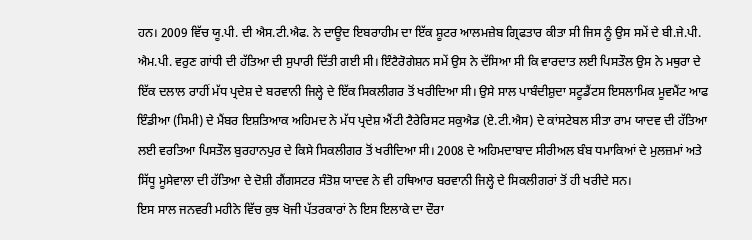ਹਨ। 2009 ਵਿੱਚ ਯੂ.ਪੀ. ਦੀ ਐਸ.ਟੀ.ਐਫ. ਨੇ ਦਾਊਦ ਇਬਰਾਹੀਮ ਦਾ ਇੱਕ ਸ਼ੂਟਰ ਆਲਮਜ਼ੇਬ ਗ੍ਰਿਫਤਾਰ ਕੀਤਾ ਸੀ ਜਿਸ ਨੂੰ ਉਸ ਸਮੇਂ ਦੇ ਬੀ.ਜੇ.ਪੀ. ਐਮ.ਪੀ. ਵਰੁਣ ਗਾਂਧੀ ਦੀ ਹੱਤਿਆ ਦੀ ਸੁਪਾਰੀ ਦਿੱਤੀ ਗਈ ਸੀ। ਇੰਟੈਰੋਗੇਸ਼ਨ ਸਮੇਂ ਉਸ ਨੇ ਦੱਸਿਆ ਸੀ ਕਿ ਵਾਰਦਾਤ ਲਈ ਪਿਸਤੌਲ ਉਸ ਨੇ ਮਥੁਰਾ ਦੇ ਇੱਕ ਦਲਾਲ ਰਾਹੀਂ ਮੱਧ ਪ੍ਰਦੇਸ਼ ਦੇ ਬਰਵਾਨੀ ਜਿਲ੍ਹੇ ਦੇ ਇੱਕ ਸਿਕਲੀਗਰ ਤੋਂ ਖਰੀਦਿਆ ਸੀ। ਉਸੇ ਸਾਲ ਪਾਬੰਦੀਸ਼ੁਦਾ ਸਟੂਡੈਂਟਸ ਇਸਲਾਮਿਕ ਮੂਵਮੈਂਟ ਆਫ ਇੰਡੀਆ (ਸਿਮੀ) ਦੇ ਮੈਂਬਰ ਇਸ਼ਤਿਆਕ ਅਹਿਮਦ ਨੇ ਮੱਧ ਪ੍ਰਦੇਸ਼ ਐਂਟੀ ਟੈਰੇਰਿਸਟ ਸਕੁਐਡ (ਏ.ਟੀ.ਐਸ) ਦੇ ਕਾਂਸਟੇਬਲ ਸੀਤਾ ਰਾਮ ਯਾਦਵ ਦੀ ਹੱਤਿਆ ਲਈ ਵਰਤਿਆ ਪਿਸਤੌਲ ਬੁਰਹਾਨਪੁਰ ਦੇ ਕਿਸੇ ਸਿਕਲੀਗਰ ਤੋਂ ਖਰੀਦਿਆ ਸੀ। 2008 ਦੇ ਅਹਿਮਦਾਬਾਦ ਸੀਰੀਅਲ ਬੰਬ ਧਮਾਕਿਆਂ ਦੇ ਮੁਲਜ਼ਮਾਂ ਅਤੇ ਸਿੱਧੂ ਮੂਸੇਵਾਲਾ ਦੀ ਹੱਤਿਆ ਦੇ ਦੋਸ਼ੀ ਗੈਂਗਸਟਰ ਸੰਤੋਸ਼ ਯਾਦਵ ਨੇ ਵੀ ਹਥਿਆਰ ਬਰਵਾਨੀ ਜਿਲ੍ਹੇ ਦੇ ਸਿਕਲੀਗਰਾਂ ਤੋਂ ਹੀ ਖਰੀਦੇ ਸਨ।
ਇਸ ਸਾਲ ਜਨਵਰੀ ਮਹੀਨੇ ਵਿੱਚ ਕੁਝ ਖੋਜੀ ਪੱਤਰਕਾਰਾਂ ਨੇ ਇਸ ਇਲਾਕੇ ਦਾ ਦੌਰਾ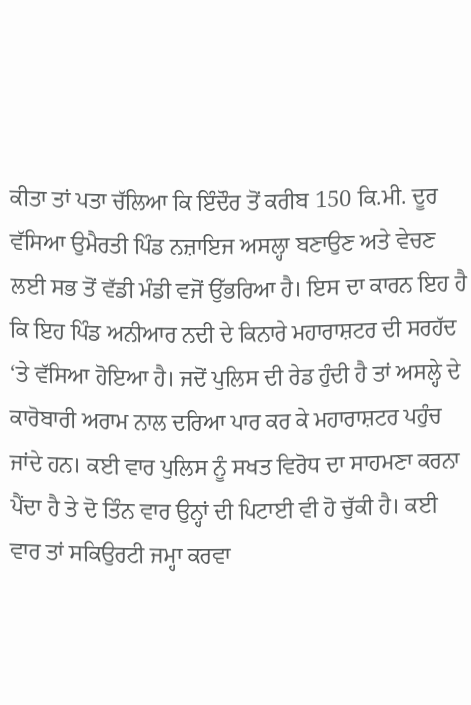ਕੀਤਾ ਤਾਂ ਪਤਾ ਚੱਲਿਆ ਕਿ ਇੰਦੌਰ ਤੋਂ ਕਰੀਬ 150 ਕਿ.ਮੀ. ਦੂਰ ਵੱਸਿਆ ਉਮੈਰਤੀ ਪਿੰਡ ਨਜ਼ਾਇਜ ਅਸਲ੍ਹਾ ਬਣਾਉਣ ਅਤੇ ਵੇਚਣ ਲਈ ਸਭ ਤੋਂ ਵੱਡੀ ਮੰਡੀ ਵਜੋਂ ਉੱਭਰਿਆ ਹੈ। ਇਸ ਦਾ ਕਾਰਨ ਇਹ ਹੈ ਕਿ ਇਹ ਪਿੰਡ ਅਨੀਆਰ ਨਦੀ ਦੇ ਕਿਨਾਰੇ ਮਹਾਰਾਸ਼ਟਰ ਦੀ ਸਰਹੱਦ ‘ਤੇ ਵੱਸਿਆ ਹੋਇਆ ਹੈ। ਜਦੋਂ ਪੁਲਿਸ ਦੀ ਰੇਡ ਹੁੰਦੀ ਹੈ ਤਾਂ ਅਸਲ੍ਹੇ ਦੇ ਕਾਰੋਬਾਰੀ ਅਰਾਮ ਨਾਲ ਦਰਿਆ ਪਾਰ ਕਰ ਕੇ ਮਹਾਰਾਸ਼ਟਰ ਪਹੁੰਚ ਜਾਂਦੇ ਹਨ। ਕਈ ਵਾਰ ਪੁਲਿਸ ਨੂੰ ਸਖਤ ਵਿਰੋਧ ਦਾ ਸਾਹਮਣਾ ਕਰਨਾ ਪੈਂਦਾ ਹੈ ਤੇ ਦੋ ਤਿੰਨ ਵਾਰ ਉਨ੍ਹਾਂ ਦੀ ਪਿਟਾਈ ਵੀ ਹੋ ਚੁੱਕੀ ਹੈ। ਕਈ ਵਾਰ ਤਾਂ ਸਕਿਉਰਟੀ ਜਮ੍ਹਾ ਕਰਵਾ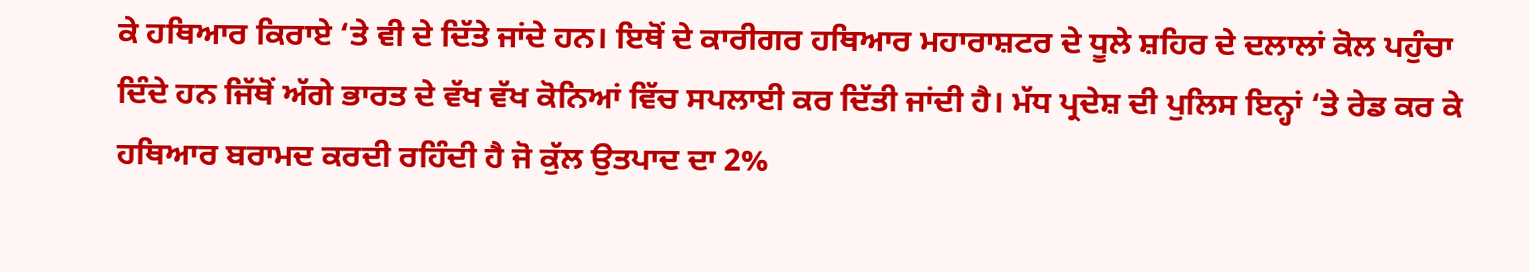ਕੇ ਹਥਿਆਰ ਕਿਰਾਏ ‘ਤੇ ਵੀ ਦੇ ਦਿੱਤੇ ਜਾਂਦੇ ਹਨ। ਇਥੋਂ ਦੇ ਕਾਰੀਗਰ ਹਥਿਆਰ ਮਹਾਰਾਸ਼ਟਰ ਦੇ ਧੂਲੇ ਸ਼ਹਿਰ ਦੇ ਦਲਾਲਾਂ ਕੋਲ ਪਹੁੰਚਾ ਦਿੰਦੇ ਹਨ ਜਿੱਥੋਂ ਅੱਗੇ ਭਾਰਤ ਦੇ ਵੱਖ ਵੱਖ ਕੋਨਿਆਂ ਵਿੱਚ ਸਪਲਾਈ ਕਰ ਦਿੱਤੀ ਜਾਂਦੀ ਹੈ। ਮੱਧ ਪ੍ਰਦੇਸ਼ ਦੀ ਪੁਲਿਸ ਇਨ੍ਹਾਂ ‘ਤੇ ਰੇਡ ਕਰ ਕੇ ਹਥਿਆਰ ਬਰਾਮਦ ਕਰਦੀ ਰਹਿੰਦੀ ਹੈ ਜੋ ਕੁੱਲ ਉਤਪਾਦ ਦਾ 2%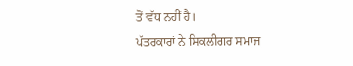ਤੋਂ ਵੱਧ ਨਹੀਂ ਹੈ।
ਪੱਤਰਕਾਰਾਂ ਨੇ ਸਿਕਲੀਗਰ ਸਮਾਜ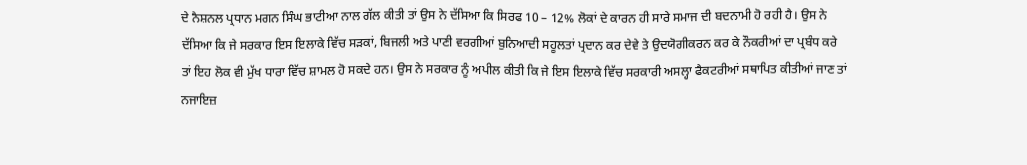ਦੇ ਨੈਸ਼ਨਲ ਪ੍ਰਧਾਨ ਮਗਨ ਸਿੰਘ ਭਾਟੀਆ ਨਾਲ ਗੱਲ ਕੀਤੀ ਤਾਂ ਉਸ ਨੇ ਦੱਸਿਆ ਕਿ ਸਿਰਫ 10 – 12% ਲੋਕਾਂ ਦੇ ਕਾਰਨ ਹੀ ਸਾਰੇ ਸਮਾਜ ਦੀ ਬਦਨਾਮੀ ਹੋ ਰਹੀ ਹੈ। ਉਸ ਨੇ ਦੱਸਿਆ ਕਿ ਜੇ ਸਰਕਾਰ ਇਸ ਇਲਾਕੇ ਵਿੱਚ ਸੜਕਾਂ, ਬਿਜਲੀ ਅਤੇ ਪਾਣੀ ਵਰਗੀਆਂ ਬੁਨਿਆਦੀ ਸਹੂਲਤਾਂ ਪ੍ਰਦਾਨ ਕਰ ਦੇਵੇ ਤੇ ਉਦਯੋਗੀਕਰਨ ਕਰ ਕੇ ਨੌਕਰੀਆਂ ਦਾ ਪ੍ਰਬੰਧ ਕਰੇ ਤਾਂ ਇਹ ਲੋਕ ਵੀ ਮੁੱਖ ਧਾਰਾ ਵਿੱਚ ਸ਼ਾਮਲ ਹੋ ਸਕਦੇ ਹਨ। ਉਸ ਨੇ ਸਰਕਾਰ ਨੂੰ ਅਪੀਲ ਕੀਤੀ ਕਿ ਜੇ ਇਸ ਇਲਾਕੇ ਵਿੱਚ ਸਰਕਾਰੀ ਅਸਲ੍ਹਾ ਫੈਕਟਰੀਆਂ ਸਥਾਪਿਤ ਕੀਤੀਆਂ ਜਾਣ ਤਾਂ ਨਜਾਇਜ਼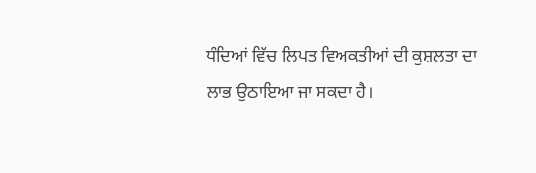ਧੰਦਿਆਂ ਵਿੱਚ ਲਿਪਤ ਵਿਅਕਤੀਆਂ ਦੀ ਕੁਸ਼ਲਤਾ ਦਾ ਲਾਭ ਉਠਾਇਆ ਜਾ ਸਕਦਾ ਹੈ।